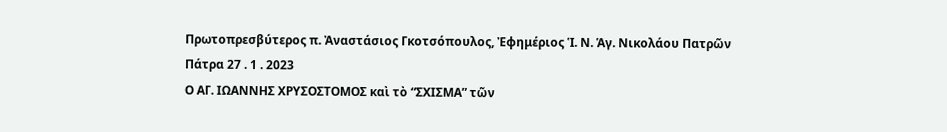Πρωτοπρεσβύτερος π. Ἀναστάσιος Γκοτσόπουλος, Ἐφημέριος Ἱ. Ν. Ἁγ. Νικολάου Πατρῶν
Πάτρα 27 . 1 . 2023
Ο ΑΓ. ΙΩΑΝΝΗΣ ΧΡΥΣΟΣΤΟΜΟΣ καὶ τὸ “ΣΧΙΣΜΑ” τῶν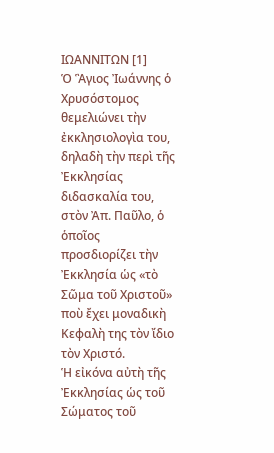ΙΩΑΝΝΙΤΩΝ [1]
Ὁ Ἃγιος Ἰωάννης ὁ Χρυσόστομος θεμελιώνει τὴν ἐκκλησιολογὶα του, δηλαδὴ τὴν περὶ τῆς Ἐκκλησίας διδασκαλία του, στὸν Ἀπ. Παῦλο, ὁ ὁποῖος προσδιορίζει τὴν Ἐκκλησία ὡς «τὸ Σῶμα τοῦ Χριστοῦ» ποὺ ἔχει μοναδικὴ Κεφαλὴ της τὸν ἴδιο τὸν Χριστό.
Ἡ εἰκόνα αὐτὴ τῆς Ἐκκλησίας ὡς τοῦ Σώματος τοῦ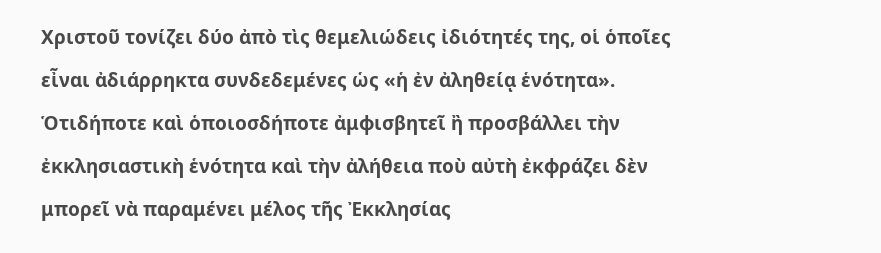Χριστοῦ τονίζει δύο ἀπὸ τὶς θεμελιώδεις ἰδιότητές της, οἱ ὁποῖες εἶναι ἀδιάρρηκτα συνδεδεμένες ὡς «ἡ ἐν ἀληθείᾳ ἑνότητα». Ὁτιδήποτε καὶ ὁποιοσδήποτε ἀμφισβητεῖ ἢ προσβάλλει τὴν ἐκκλησιαστικὴ ἑνότητα καὶ τὴν ἀλήθεια ποὺ αὐτὴ ἐκφράζει δὲν μπορεῖ νὰ παραμένει μέλος τῆς Ἐκκλησίας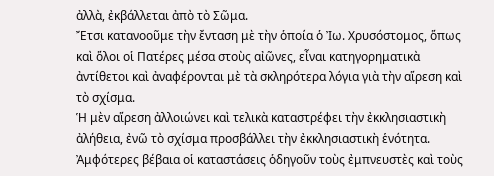ἀλλὰ, ἐκβάλλεται ἀπὸ τὸ Σῶμα.
Ἔτσι κατανοοῦμε τὴν ἔνταση μὲ τὴν ὁποία ὁ Ἰω. Χρυσόστομος, ὅπως καὶ ὅλοι οἱ Πατέρες μέσα στοὺς αἰῶνες, εἶναι κατηγορηματικὰ ἀντίθετοι καὶ ἀναφέρονται μὲ τὰ σκληρότερα λόγια γιὰ τὴν αἵρεση καὶ τὸ σχίσμα.
Ἡ μὲν αἵρεση ἀλλοιώνει καὶ τελικὰ καταστρέφει τὴν ἐκκλησιαστικὴ ἀλήθεια, ἐνῶ τὸ σχίσμα προσβάλλει τὴν ἐκκλησιαστικὴ ἑνότητα. Ἀμφότερες βέβαια οἱ καταστάσεις ὁδηγοῦν τοὺς ἐμπνευστὲς καὶ τοὺς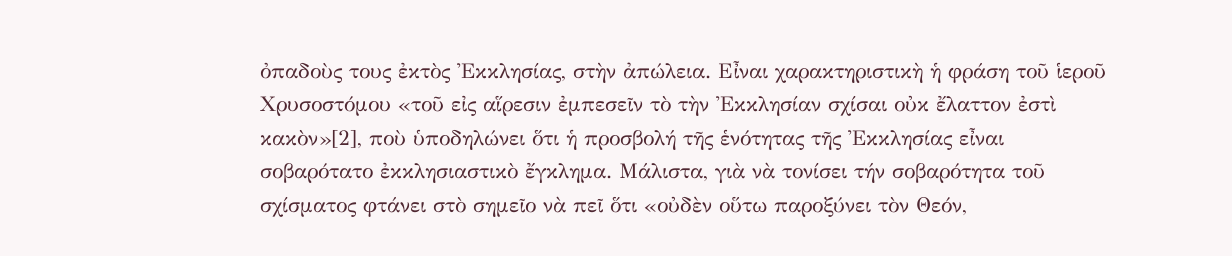ὀπαδοὺς τους ἐκτὸς Ἐκκλησίας, στὴν ἀπώλεια. Εἶναι χαρακτηριστικὴ ἡ φράση τοῦ ἱεροῦ Χρυσοστόμου «τοῦ εἰς αἵρεσιν ἐμπεσεῖν τὸ τὴν Ἐκκλησίαν σχίσαι οὐκ ἔλαττον ἐστὶ κακὸν»[2], ποὺ ὑποδηλώνει ὅτι ἡ προσβολή τῆς ἑνότητας τῆς Ἐκκλησίας εἶναι σοβαρότατο ἐκκλησιαστικὸ ἔγκλημα. Μάλιστα, γιὰ νὰ τονίσει τήν σοβαρότητα τοῦ σχίσματος φτάνει στὸ σημεῖο νὰ πεῖ ὅτι «οὐδὲν οὕτω παροξύνει τὸν Θεόν,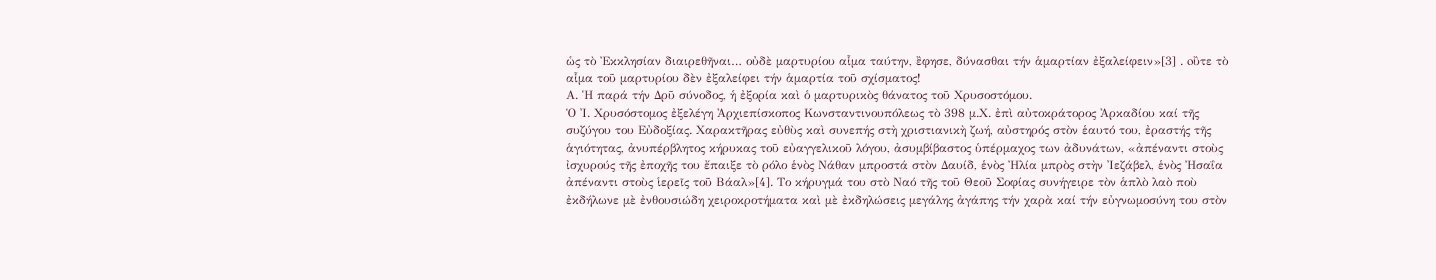ὡς τὸ Ἐκκλησίαν διαιρεθῆναι… οὐδὲ μαρτυρίου αἷμα ταύτην, ἒφησε, δύνασθαι τήν ἁμαρτίαν ἐξαλείφειν»[3] . oὒτε τὸ αἷμα τοῦ μαρτυρίου δὲν ἐξαλείφει τήν ἁμαρτία τοῦ σχίσματος!
Α. Ἡ παρά τήν Δρῦ σύνοδος, ἡ ἐξορία καὶ ὁ μαρτυρικὸς θάνατος τοῦ Χρυσοστόμου.
Ὁ Ἰ. Χρυσόστομος ἐξελέγη Ἀρχιεπίσκοπος Κωνσταντινουπόλεως τὸ 398 μ.Χ. ἐπὶ αὐτοκράτορος Ἀρκαδίου καί τῆς συζύγου του Εὐδοξίας. Χαρακτῆρας εὐθὺς καὶ συνεπής στὴ χριστιανικὴ ζωή, αὐστηρός στὸν ἑαυτό του, ἐραστής τῆς ἁγιότητας, ἀνυπέρβλητος κήρυκας τοῦ εὐαγγελικοῦ λόγου, ἀσυμβίβαστος ὑπέρμαχος των ἀδυνάτων, «ἀπέναντι στοὺς ἰσχυρούς τῆς ἐποχῆς του ἔπαιξε τὸ ρόλο ἑνὸς Νάθαν μπροστά στὸν Δαυίδ, ἑνὸς Ἠλία μπρὸς στὴν Ἰεζάβελ, ἑνὸς Ἠσαΐα ἀπέναντι στοὺς ἱερεῖς τοῦ Βάαλ»[4]. Το κήρυγμά του στὸ Ναό τῆς τοῦ Θεοῦ Σοφίας συνήγειρε τὸν ἁπλὸ λαὸ ποὺ ἐκδήλωνε μὲ ἐνθουσιώδη χειροκροτήματα καὶ μὲ ἐκδηλώσεις μεγάλης ἀγάπης τήν χαρὰ καί τήν εὐγνωμοσύνη του στὸν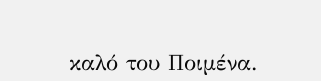καλό του Ποιμένα.